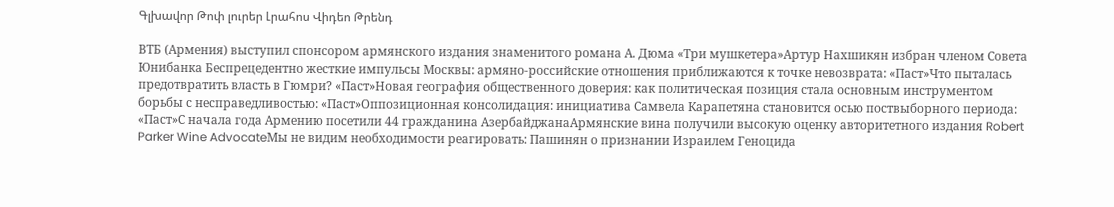Գլխավոր Թոփ լուրեր Լրահոս Վիդեո Թրենդ

ВТБ (Армения) выступил спонсором армянского издания знаменитого романа А. Дюма «Три мушкетера»Артур Нахшикян избран членом Совета Юнибанка Беспрецедентно жесткие импульсы Москвы: армяно-российские отношения приближаются к точке невозврата: «Паст»Что пыталась предотвратить власть в Гюмри? «Паст»Новая география общественного доверия: как политическая позиция стала основным инструментом борьбы с несправедливостью: «Паст»Оппозиционная консолидация: инициатива Самвела Карапетяна становится осью поствыборного периода: «Паст»С начала года Армению посетили 44 гражданина АзербайджанаАрмянские вина получили высокую оценку авторитетного издания Robert Parker Wine AdvocateМы не видим необходимости реагировать: Пашинян о признании Израилем Геноцида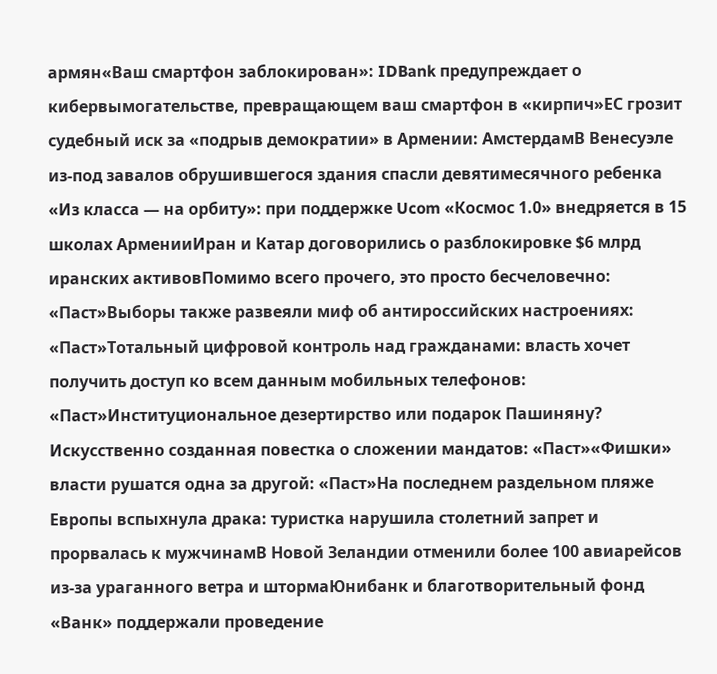армян«Ваш смартфон заблокирован»: IDBank предупреждает о кибервымогательстве, превращающем ваш смартфон в «кирпич»ЕС грозит судебный иск за «подрыв демократии» в Армении: АмстердамВ Венесуэле из-под завалов обрушившегося здания спасли девятимесячного ребенка «Из класса — на орбиту»: при поддержке Ucom «Космос 1.0» внедряется в 15 школах АрменииИран и Катар договорились о разблокировке $6 млрд иранских активовПомимо всего прочего, это просто бесчеловечно: «Паст»Выборы также развеяли миф об антироссийских настроениях: «Паст»Тотальный цифровой контроль над гражданами: власть хочет получить доступ ко всем данным мобильных телефонов: «Паст»Институциональное дезертирство или подарок Пашиняну? Искусственно созданная повестка о сложении мандатов: «Паст»«Фишки» власти рушатся одна за другой: «Паст»На последнем раздельном пляже Европы вспыхнула драка: туристка нарушила столетний запрет и прорвалась к мужчинамВ Новой Зеландии отменили более 100 авиарейсов из-за ураганного ветра и штормаЮнибанк и благотворительный фонд «Ванк» поддержали проведение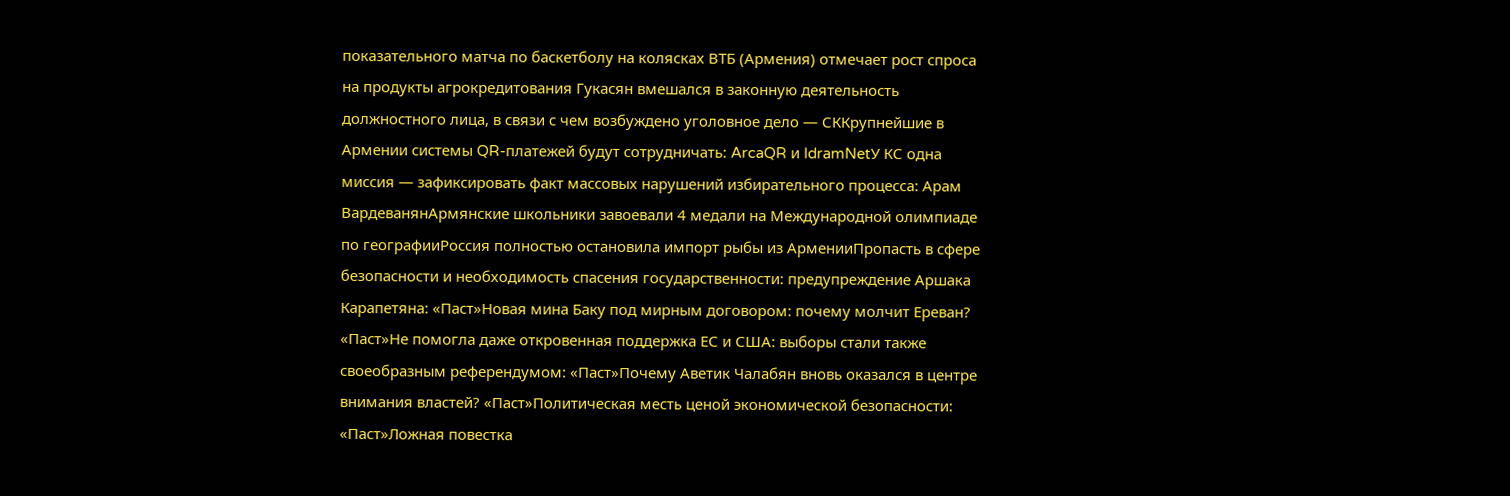показательного матча по баскетболу на колясках ВТБ (Армения) отмечает рост спроса на продукты агрокредитования Гукасян вмешался в законную деятельность должностного лица, в связи с чем возбуждено уголовное дело — СККрупнейшие в Армении системы QR-платежей будут сотрудничать: ArcaQR и IdramNetУ КС одна миссия — зафиксировать факт массовых нарушений избирательного процесса: Арам ВардеванянАрмянские школьники завоевали 4 медали на Международной олимпиаде по географииРоссия полностью остановила импорт рыбы из АрменииПропасть в сфере безопасности и необходимость спасения государственности: предупреждение Аршака Карапетяна: «Паст»Новая мина Баку под мирным договором: почему молчит Ереван? «Паст»Не помогла даже откровенная поддержка ЕС и США: выборы стали также своеобразным референдумом: «Паст»Почему Аветик Чалабян вновь оказался в центре внимания властей? «Паст»Политическая месть ценой экономической безопасности: «Паст»Ложная повестка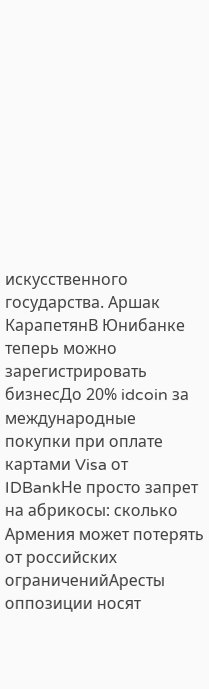искусственного государства. Аршак КарапетянВ Юнибанке теперь можно зарегистрировать бизнесДо 20% idcoin за международные покупки при оплате картами Visa от IDBankНе просто запрет на абрикосы: сколько Армения может потерять от российских ограниченийАресты оппозиции носят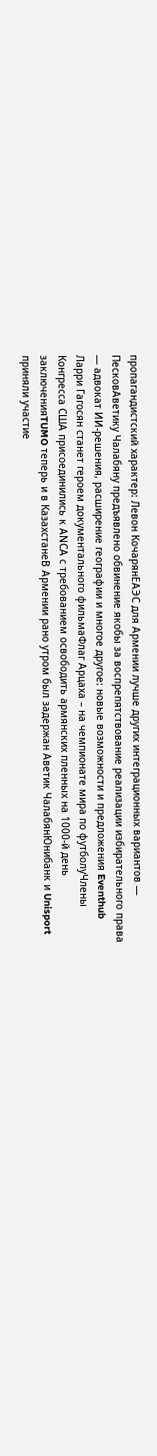пропагандистский характер: Левон КочарянЕАЭС для Армении лучше других интеграционных вариантов — ПесковАветику Чалабяну предъявлено обвинение якобы за воспрепятствование реализации избирательного права — адвокат ИИ-решения, расширение географии и многое другое: новые возможности и предложения Eventhub Ларри Гагосян станет героем документального фильмаФлаг Арцаха – на чемпионате мира по футболуЧлены Конгресса США присоединились к АNCА с требованием освободить армянских пленных на 1000-й день заключенияTUMO теперь и в КазахстанеВ Армении рано утром был задержан Аветик ЧалабянЮнибанк и Unisport приняли участие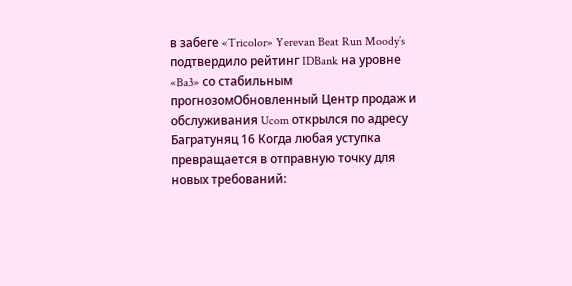в забеге «Tricolor» Yerevan Beat Run Moody’s подтвердило рейтинг IDBank на уровне «Ba3» со стабильным прогнозомОбновленный Центр продаж и обслуживания Ucom открылся по адресу Багратуняц 16 Когда любая уступка превращается в отправную точку для новых требований: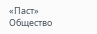«Паст»
Общество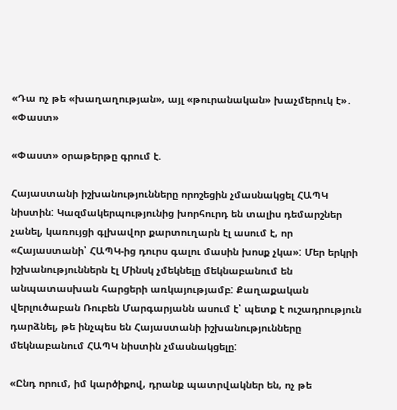«Դա ոչ թե «խաղաղության», այլ «թուրանական» խաչմերուկ է»․ «Փաստ»

«Փաստ» օրաթերթը գրում է.

Հայաստանի իշխանությունները որոշեցին չմասնակցել ՀԱՊԿ նիստին: Կազմակերպությունից խորհուրդ են տալիս դեմարշներ չանել, կառույցի գլխավոր քարտուղարն էլ ասում է, որ «Հայաստանի՝ ՀԱՊԿ-ից դուրս գալու մասին խոսք չկա»: Մեր երկրի իշխանություններն էլ Մինսկ չմեկնելը մեկնաբանում են անպատասխան հարցերի առկայությամբ: Քաղաքական վերլուծաբան Ռուբեն Մարգարյանն ասում է՝ պետք է ուշադրություն դարձնել, թե ինչպես են Հայաստանի իշխանությունները մեկնաբանում ՀԱՊԿ նիստին չմասնակցելը:

«Ընդ որում, իմ կարծիքով, դրանք պատրվակներ են, ոչ թե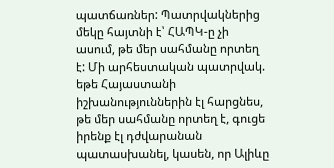պատճառներ: Պատրվակներից մեկը հայտնի է՝ ՀԱՊԿ-ը չի ասում, թե մեր սահմանը որտեղ է: Մի արհեստական պատրվակ. եթե Հայաստանի իշխանություններին էլ հարցնես, թե մեր սահմանը որտեղ է, գուցե իրենք էլ դժվարանան պատասխանել, կասեն, որ Ալիևը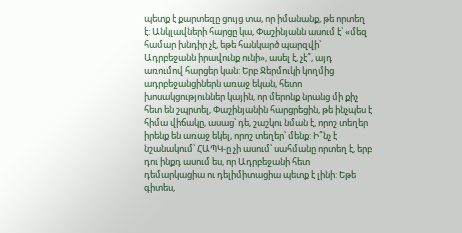պետք է քարտեզը ցույց տա, որ իմանանք, թե որտեղ է: Անկլավների հարցը կա, Փաշինյանն ասում է՝ «մեզ համար խնդիր չէ, եթե հանկարծ պարզվի՝ Ադրբեջանն իրավունք ունի», ասել է, չէ՞, այդ առումով հարցեր կան: Երբ Ջերմուկի կողմից ադրբեջանցիներն առաջ եկան, հետո խոսակցություններ կային, որ մերոնք նրանց մի քիչ հետ են շպրտել, Փաշինյանին հարցրեցին, թե ինչպես է հիմա վիճակը, ասաց՝ դե, շաշկու նման է, որոշ տեղեր իրենք են առաջ եկել, որոշ տեղեր՝ մենք: Ի՞նչ է նշանակում՝ ՀԱՊԿ-ը չի ասում՝ սահմանը որտեղ է, երբ դու ինքդ ասում ես, որ Ադրբեջանի հետ դեմարկացիա ու դելիմիտացիա պետք է լինի: Եթե գիտես,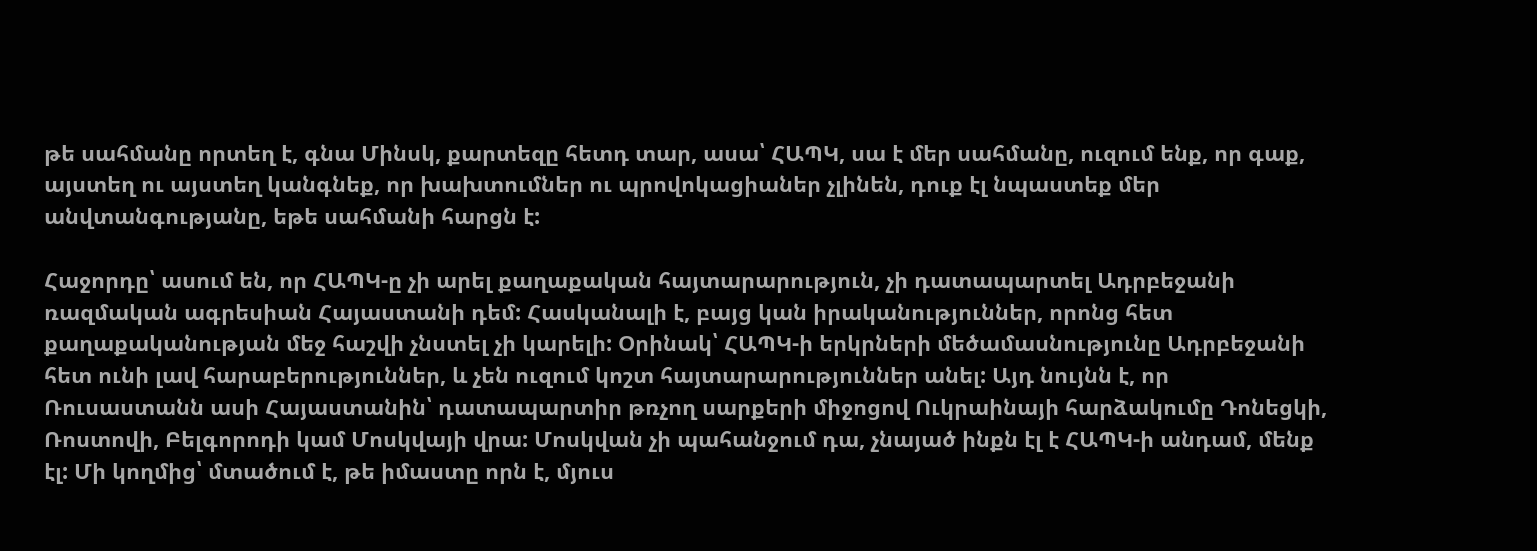թե սահմանը որտեղ է, գնա Մինսկ, քարտեզը հետդ տար, ասա՝ ՀԱՊԿ, սա է մեր սահմանը, ուզում ենք, որ գաք, այստեղ ու այստեղ կանգնեք, որ խախտումներ ու պրովոկացիաներ չլինեն, դուք էլ նպաստեք մեր անվտանգությանը, եթե սահմանի հարցն է:

Հաջորդը՝ ասում են, որ ՀԱՊԿ-ը չի արել քաղաքական հայտարարություն, չի դատապարտել Ադրբեջանի ռազմական ագրեսիան Հայաստանի դեմ: Հասկանալի է, բայց կան իրականություններ, որոնց հետ քաղաքականության մեջ հաշվի չնստել չի կարելի: Օրինակ՝ ՀԱՊԿ-ի երկրների մեծամասնությունը Ադրբեջանի հետ ունի լավ հարաբերություններ, և չեն ուզում կոշտ հայտարարություններ անել: Այդ նույնն է, որ Ռուսաստանն ասի Հայաստանին՝ դատապարտիր թռչող սարքերի միջոցով Ուկրաինայի հարձակումը Դոնեցկի, Ռոստովի, Բելգորոդի կամ Մոսկվայի վրա: Մոսկվան չի պահանջում դա, չնայած ինքն էլ է ՀԱՊԿ-ի անդամ, մենք էլ: Մի կողմից՝ մտածում է, թե իմաստը որն է, մյուս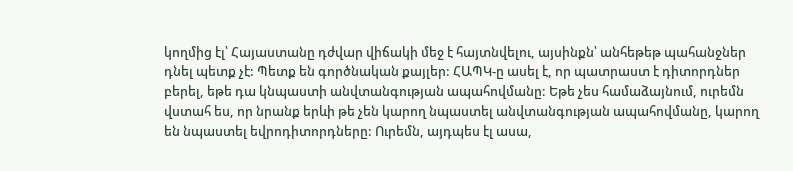կողմից էլ՝ Հայաստանը դժվար վիճակի մեջ է հայտնվելու, այսինքն՝ անհեթեթ պահանջներ դնել պետք չէ: Պետք են գործնական քայլեր: ՀԱՊԿ-ը ասել է, որ պատրաստ է դիտորդներ բերել, եթե դա կնպաստի անվտանգության ապահովմանը: Եթե չես համաձայնում, ուրեմն վստահ ես, որ նրանք երևի թե չեն կարող նպաստել անվտանգության ապահովմանը, կարող են նպաստել եվրոդիտորդները: Ուրեմն, այդպես էլ ասա,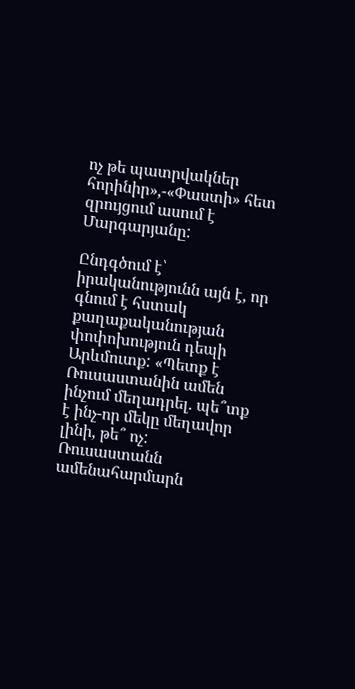ոչ թե պատրվակներ հորինիր»,-«Փաստի» հետ զրույցում ասում է Մարգարյանը:

Ընդգծում է՝ իրականությունն այն է, որ գնում է հստակ քաղաքականության փոփոխություն դեպի Արևմուտք: «Պետք է Ռուսաստանին ամեն ինչում մեղադրել. պե՞տք է ինչ-որ մեկը մեղավոր լինի, թե՞ ոչ: Ռուսաստանն ամենահարմարն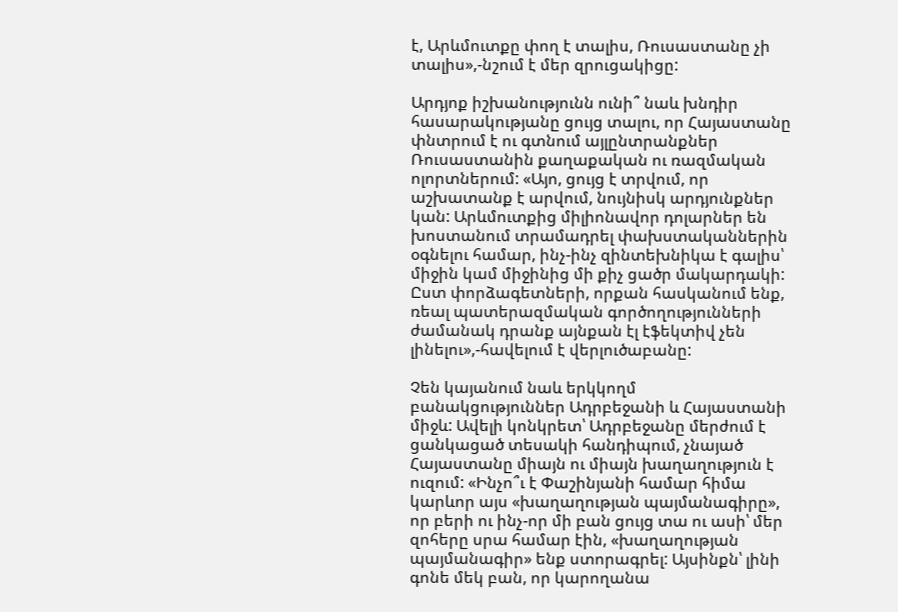է, Արևմուտքը փող է տալիս, Ռուսաստանը չի տալիս»,-նշում է մեր զրուցակիցը:

Արդյոք իշխանությունն ունի՞ նաև խնդիր հասարակությանը ցույց տալու, որ Հայաստանը փնտրում է ու գտնում այլընտրանքներ Ռուսաստանին քաղաքական ու ռազմական ոլորտներում: «Այո, ցույց է տրվում, որ աշխատանք է արվում, նույնիսկ արդյունքներ կան: Արևմուտքից միլիոնավոր դոլարներ են խոստանում տրամադրել փախստականներին օգնելու համար, ինչ-ինչ զինտեխնիկա է գալիս՝ միջին կամ միջինից մի քիչ ցածր մակարդակի: Ըստ փորձագետների, որքան հասկանում ենք, ռեալ պատերազմական գործողությունների ժամանակ դրանք այնքան էլ էֆեկտիվ չեն լինելու»,-հավելում է վերլուծաբանը:

Չեն կայանում նաև երկկողմ բանակցություններ Ադրբեջանի և Հայաստանի միջև: Ավելի կոնկրետ՝ Ադրբեջանը մերժում է ցանկացած տեսակի հանդիպում, չնայած Հայաստանը միայն ու միայն խաղաղություն է ուզում: «Ինչո՞ւ է Փաշինյանի համար հիմա կարևոր այս «խաղաղության պայմանագիրը», որ բերի ու ինչ-որ մի բան ցույց տա ու ասի՝ մեր զոհերը սրա համար էին, «խաղաղության պայմանագիր» ենք ստորագրել: Այսինքն՝ լինի գոնե մեկ բան, որ կարողանա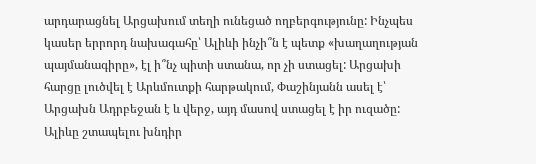արդարացնել Արցախում տեղի ունեցած ողբերգությունը: Ինչպես կասեր երրորդ նախագահը՝ Ալիևի ինչի՞ն է պետք «խաղաղության պայմանագիրը», էլ ի՞նչ պիտի ստանա, որ չի ստացել: Արցախի հարցը լուծվել է Արևմուտքի հարթակում, Փաշինյանն ասել է՝ Արցախն Ադրբեջան է և վերջ, այդ մասով ստացել է իր ուզածը: Ալիևը շտապելու խնդիր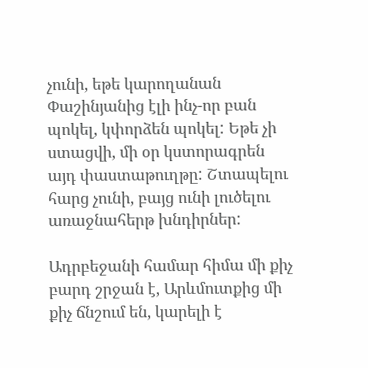չունի, եթե կարողանան Փաշինյանից էլի ինչ-որ բան պոկել, կփորձեն պոկել: Եթե չի ստացվի, մի օր կստորագրեն այդ փաստաթուղթը: Շտապելու հարց չունի, բայց ունի լուծելու առաջնահերթ խնդիրներ:

Ադրբեջանի համար հիմա մի քիչ բարդ շրջան է, Արևմուտքից մի քիչ ճնշում են, կարելի է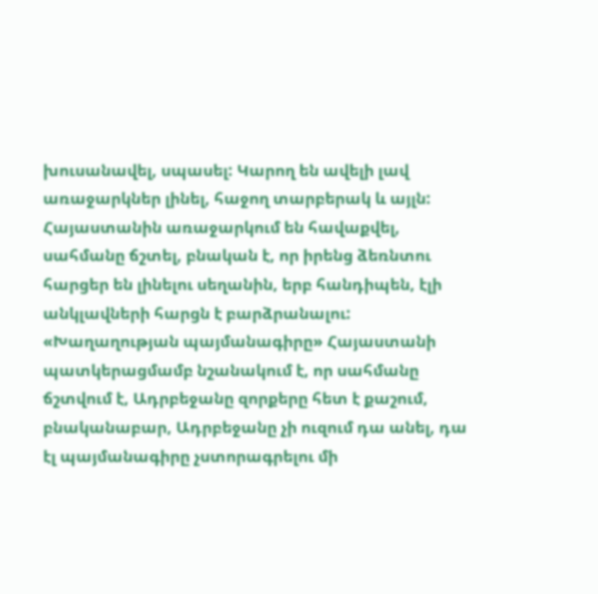խուսանավել, սպասել: Կարող են ավելի լավ առաջարկներ լինել, հաջող տարբերակ և այլն: Հայաստանին առաջարկում են հավաքվել, սահմանը ճշտել, բնական է, որ իրենց ձեռնտու հարցեր են լինելու սեղանին, երբ հանդիպեն, էլի անկլավների հարցն է բարձրանալու: «Խաղաղության պայմանագիրը» Հայաստանի պատկերացմամբ նշանակում է, որ սահմանը ճշտվում է, Ադրբեջանը զորքերը հետ է քաշում, բնականաբար, Ադրբեջանը չի ուզում դա անել, դա էլ պայմանագիրը չստորագրելու մի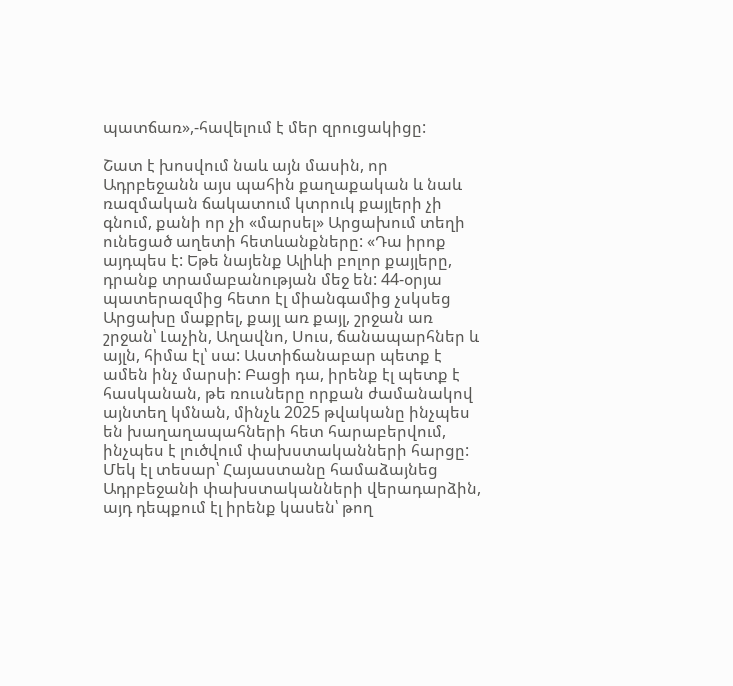պատճառ»,-հավելում է մեր զրուցակիցը:

Շատ է խոսվում նաև այն մասին, որ Ադրբեջանն այս պահին քաղաքական և նաև ռազմական ճակատում կտրուկ քայլերի չի գնում, քանի որ չի «մարսել» Արցախում տեղի ունեցած աղետի հետևանքները: «Դա իրոք այդպես է: Եթե նայենք Ալիևի բոլոր քայլերը, դրանք տրամաբանության մեջ են: 44-օրյա պատերազմից հետո էլ միանգամից չսկսեց Արցախը մաքրել, քայլ առ քայլ, շրջան առ շրջան՝ Լաչին, Աղավնո, Սուս, ճանապարհներ և այլն, հիմա էլ՝ սա: Աստիճանաբար պետք է ամեն ինչ մարսի: Բացի դա, իրենք էլ պետք է հասկանան, թե ռուսները որքան ժամանակով այնտեղ կմնան, մինչև 2025 թվականը ինչպես են խաղաղապահների հետ հարաբերվում, ինչպես է լուծվում փախստականների հարցը: Մեկ էլ տեսար՝ Հայաստանը համաձայնեց Ադրբեջանի փախստականների վերադարձին, այդ դեպքում էլ իրենք կասեն՝ թող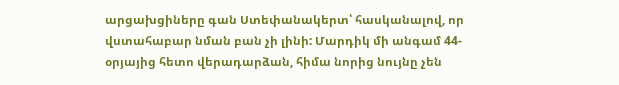արցախցիները գան Ստեփանակերտ՝ հասկանալով, որ վստահաբար նման բան չի լինի: Մարդիկ մի անգամ 44-օրյայից հետո վերադարձան, հիմա նորից նույնը չեն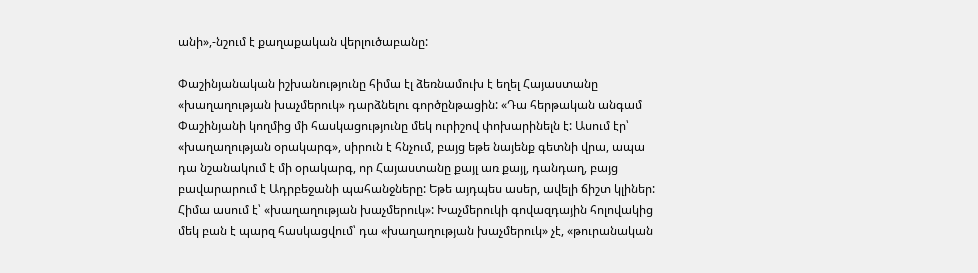անի»,-նշում է քաղաքական վերլուծաբանը:

Փաշինյանական իշխանությունը հիմա էլ ձեռնամուխ է եղել Հայաստանը «խաղաղության խաչմերուկ» դարձնելու գործընթացին: «Դա հերթական անգամ Փաշինյանի կողմից մի հասկացությունը մեկ ուրիշով փոխարինելն է: Ասում էր՝ «խաղաղության օրակարգ», սիրուն է հնչում, բայց եթե նայենք գետնի վրա, ապա դա նշանակում է մի օրակարգ, որ Հայաստանը քայլ առ քայլ, դանդաղ, բայց բավարարում է Ադրբեջանի պահանջները: Եթե այդպես ասեր, ավելի ճիշտ կլիներ: Հիմա ասում է՝ «խաղաղության խաչմերուկ»: Խաչմերուկի գովազդային հոլովակից մեկ բան է պարզ հասկացվում՝ դա «խաղաղության խաչմերուկ» չէ, «թուրանական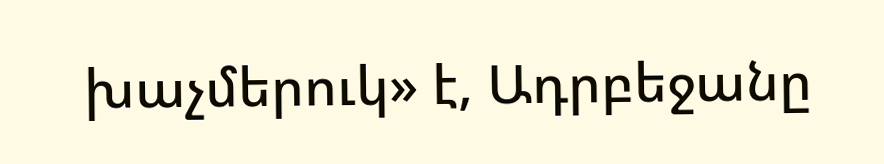խաչմերուկ» է, Ադրբեջանը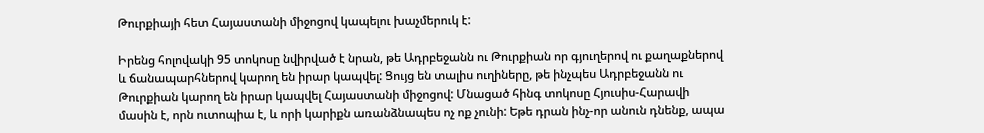Թուրքիայի հետ Հայաստանի միջոցով կապելու խաչմերուկ է:

Իրենց հոլովակի 95 տոկոսը նվիրված է նրան, թե Ադրբեջանն ու Թուրքիան որ գյուղերով ու քաղաքներով և ճանապարհներով կարող են իրար կապվել: Ցույց են տալիս ուղիները, թե ինչպես Ադրբեջանն ու Թուրքիան կարող են իրար կապվել Հայաստանի միջոցով: Մնացած հինգ տոկոսը Հյուսիս-Հարավի մասին է, որն ուտոպիա է, և որի կարիքն առանձնապես ոչ ոք չունի: Եթե դրան ինչ-որ անուն դնենք, ապա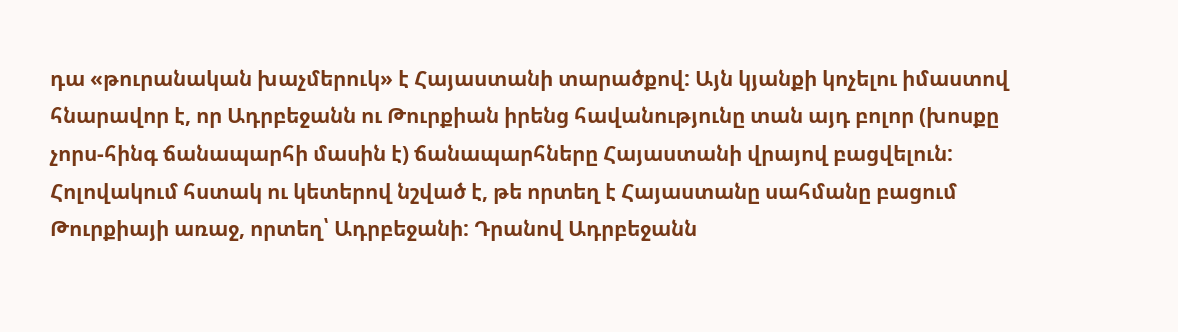դա «թուրանական խաչմերուկ» է Հայաստանի տարածքով: Այն կյանքի կոչելու իմաստով հնարավոր է, որ Ադրբեջանն ու Թուրքիան իրենց հավանությունը տան այդ բոլոր (խոսքը չորս-հինգ ճանապարհի մասին է) ճանապարհները Հայաստանի վրայով բացվելուն: Հոլովակում հստակ ու կետերով նշված է, թե որտեղ է Հայաստանը սահմանը բացում Թուրքիայի առաջ, որտեղ՝ Ադրբեջանի: Դրանով Ադրբեջանն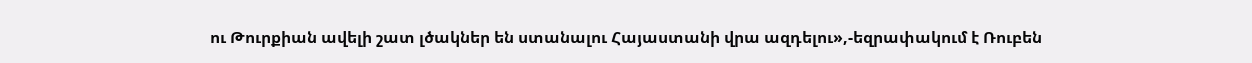ու Թուրքիան ավելի շատ լծակներ են ստանալու Հայաստանի վրա ազդելու»,-եզրափակում է Ռուբեն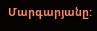Մարգարյանը: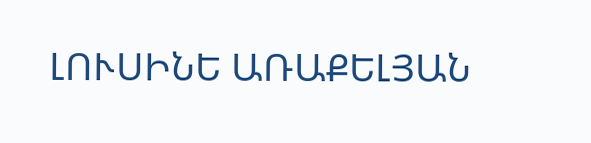ԼՈՒՍԻՆԵ ԱՌԱՔԵԼՅԱՆ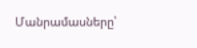Մանրամասները՝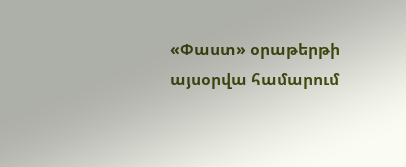«Փաստ» օրաթերթի այսօրվա համարում